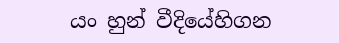යං හුන් වීදියේහිගන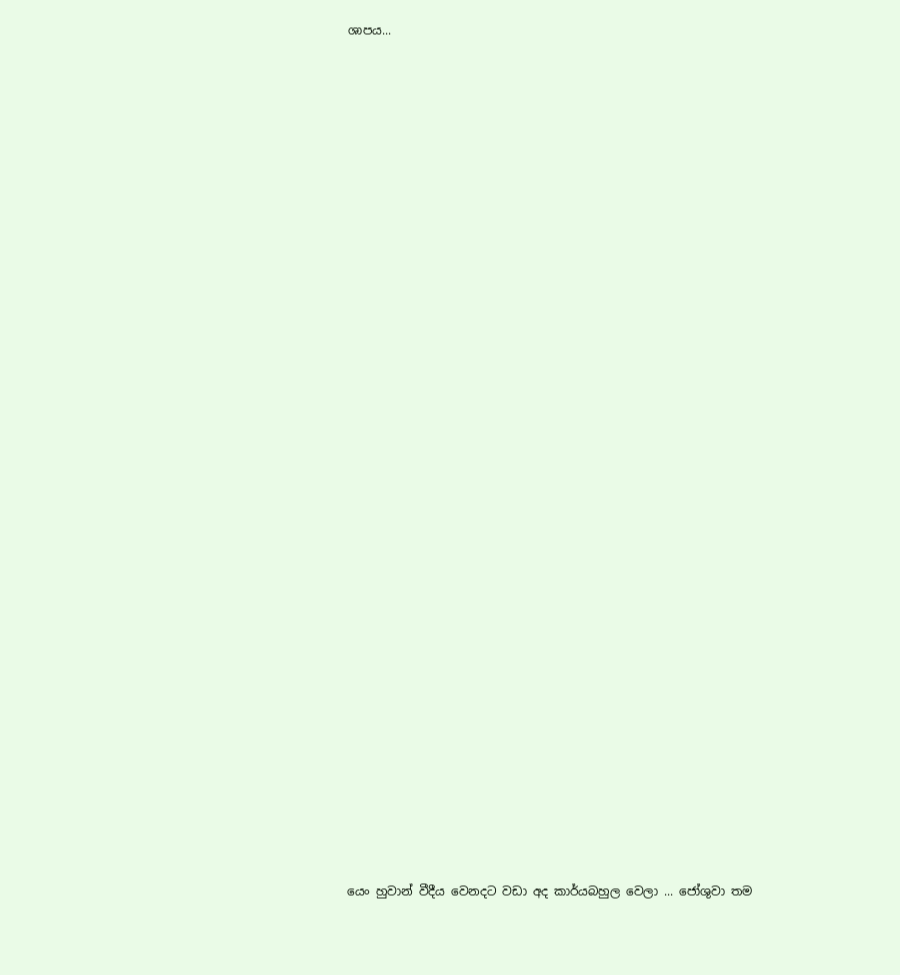ශාපය...






























යෙං හුවාන් වීදීය වෙනදට වඩා අද කාර්යබහුල වෙලා ... ජෝශුවා තම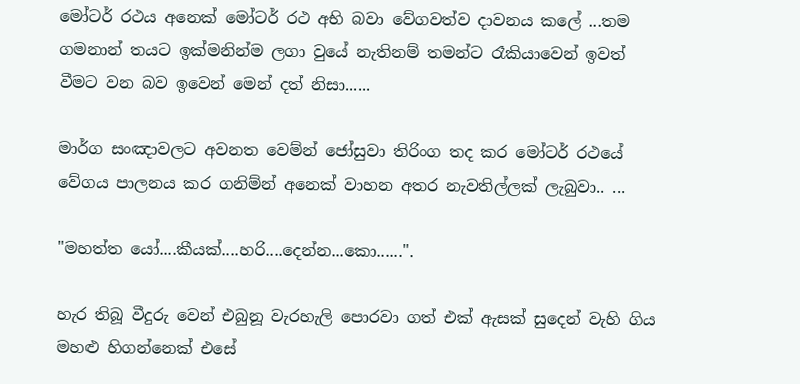මෝටර් රථය අනෙක් මෝටර් රථ අභි බවා වේගවත්ව දාවනය කලේ ...තම ගමනාන් තයට ඉක්මනින්ම ලගා වුයේ නැතිනම් තමන්ට රෑකියාවෙන් ඉවත් වීමට වන බව ඉවෙන් මෙන් දත් නිසා......

මාර්ග සංඤාවලට අවනත වෙම්න් ජෝසුවා තිරිංග තද කර මෝටර් රථයේ වේගය පාලනය කර ගනිම්න් අනෙක් වාහන අතර නැවතිල්ලක් ලැබුවා.. ...

"මහත්ත යෝ....කීයක්....හරි....දෙන්න...කො......".

හැර තිබූ වීදුරු වෙන් එබුනූ වැරහැලි පොරවා ගත් එක් ඇසක් සුදෙන් වැහි ගිය මහළු හිගන්නෙක් එසේ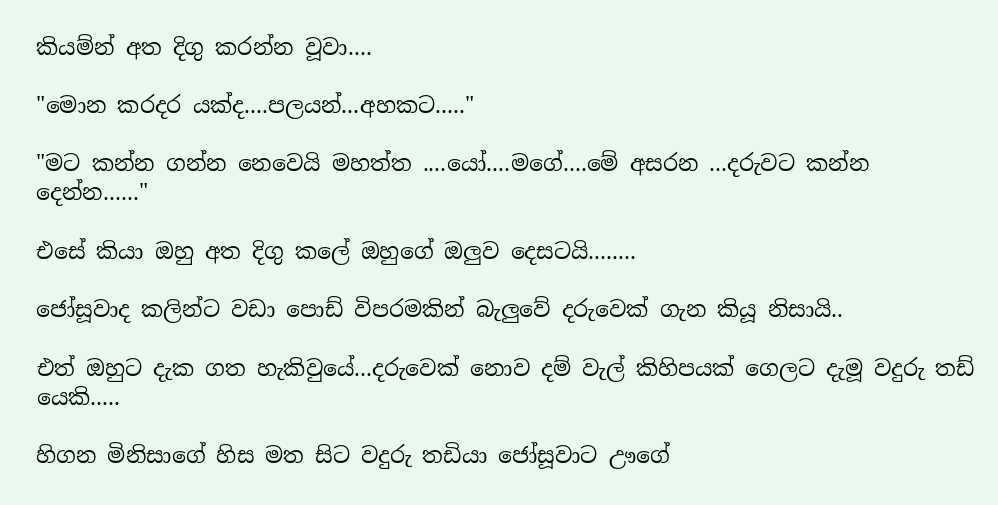කියම්න් අත දිගු කරන්න වූවා....

"මොන කරදර යක්ද....පලයන්...අහකට....."

"මට කන්න ගන්න නෙවෙයි මහත්ත ....යෝ....මගේ....මේ අසරන ...දරුවට කන්න දෙන්න......"

එසේ කියා ඔහු අත දිගු කලේ ඔහුගේ ඔලුව දෙසටයි........

ජෝසූවාද කලින්ට වඩා පොඩ් විපරමකින් බැලුවේ දරුවෙක් ගැන කියූ නිසායි..

එත් ඔහුට දැක ගත හැකිවුයේ...දරුවෙක් නොව දම් වැල් කිහිපයක් ගෙලට දැමූ වදුරු තඩ් යෙකි.....

හිගන මිනිසාගේ හිස මත සිට වදුරු තඩියා ජෝසූවාට ඌගේ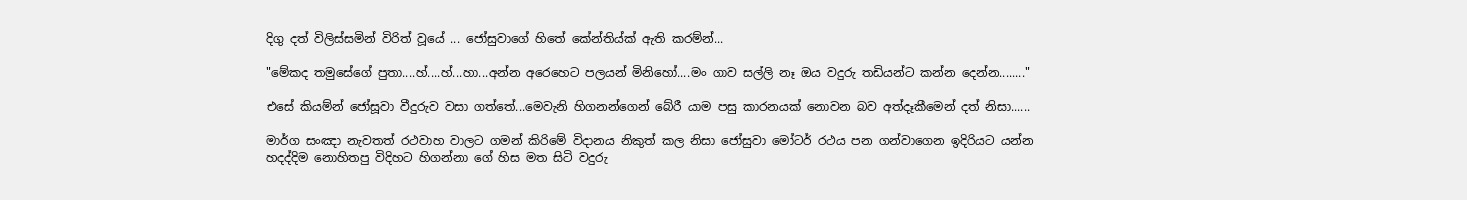දිගු දත් විලිස්සමින් විරිත් වූයේ ... ජෝසුවාගේ හිතේ කේන්තිය්ක් ඇති කරම්න්...

"මේකද තමුසේගේ පුතා....හ්....හ්...හා...අන්න අරෙහෙට පලයන් මිනිහෝ....මං ගාව සල්ලි නෑ ඔය වදුරු තඩියන්ට කන්න දෙන්න........"

එසේ කියම්න් ජෝසූවා වීදුරුව වසා ගත්තේ...මෙවැනි හිගනන්ගෙන් බේරී යාම පසු කාරනයක් නොවන බව අත්දෑකීමෙන් දත් නිසා......

මාර්ග සංඤා නැවතත් රථවාහ වාලට ගමන් කිරිමේ විදානය නිකුත් කල නිසා ජෝසුවා මෝටර් රථය පන ගන්වාගෙන ඉදිරියට යන්න හදද්දිම නොහිතපු විදිහට හිගන්නා ගේ හිස මත සිටි වදුරු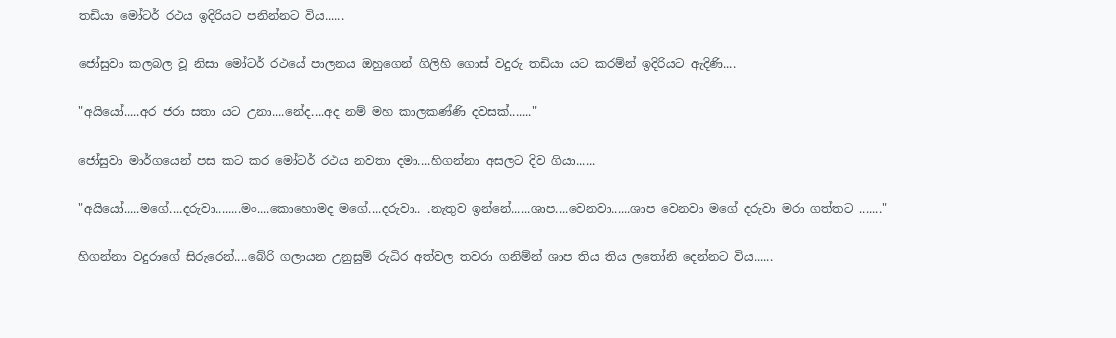තඩියා මෝටර් රථය ඉදිරියට පනින්නට විය......

ජෝසුවා කලබල වූ නිසා මෝටර් රථයේ පාලනය ඔහුගෙන් ගිලිහි ගොස් වදුරු තඩියා යට කරම්න් ඉදිරියට ඇදිණි....

"අයියෝ.....අර ජරා සතා යට උනා....නේද....අද නම් මහ කාලකණ්ණි දවසක්......."

ජෝසුවා මාර්ගයෙන් පස කට කර මෝටර් රථය නවතා දමා....හිගන්නා අසලට දිව ගියා......

"අයියෝ.....මගේ....දරුවා........මං....කොහොමද මගේ....දරුවා.. .නැතුව ඉන්නේ......ශාප....වෙනවා......ශාප වෙනවා මගේ දරුවා මරා ගත්තට ......."

හිගන්නා වදුරාගේ සිරුරෙන්....බේරි ගලායන උනුසුම් රුධිර අත්වල තවරා ගනිම්න් ශාප තිය තිය ලතෝනි දෙන්නට විය......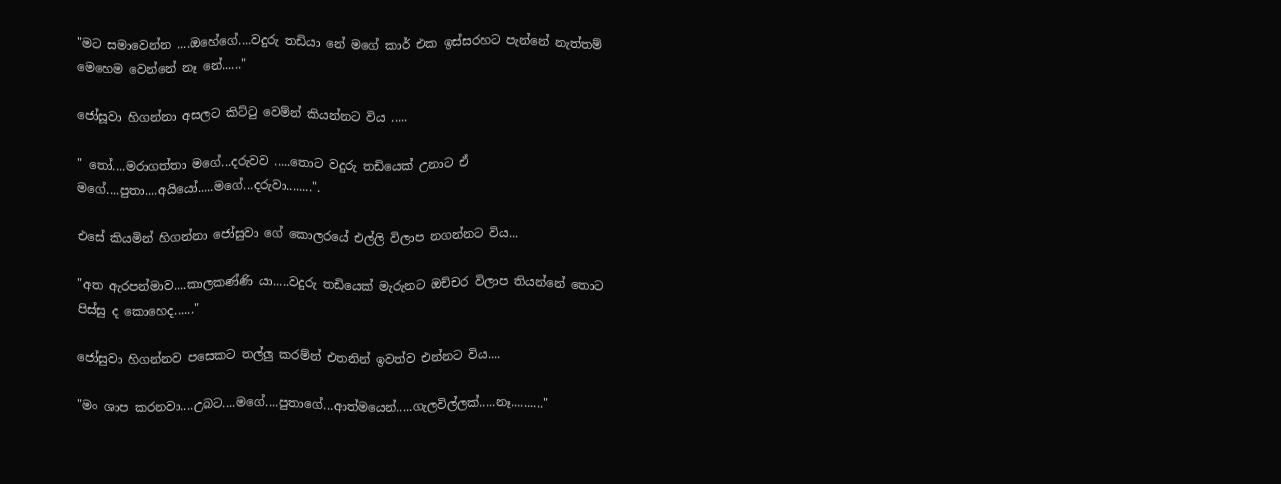"මට සමාවෙන්න ....ඔහේගේ....වදුරු තඩියා නේ මගේ කාර් එක ඉස්සරහට පැන්නේ නැත්තම් මෙහෙම වෙන්නේ නෑ නේ......"

ජෝසූවා හිගන්නා අසලට කිට්ටු වෙම්න් කියන්නට විය .....

" තෝ....මරාගත්තා මගේ...දරුවව .....තොට වදුරු තඩියෙක් උනාට ඒ මගේ....පුතා....අයියෝ.....මගේ...දරුවා........".

එසේ කියමින් හිගන්නා ජෝසුවා ගේ කොලරයේ එල්ලි විලාප නගන්නට විය...

"අත ඇරපන්මාව....කාලකණ්ණි යා.....වදුරු තඩියෙක් මැරුනට ඔච්චර විලාප තියන්නේ තොට පිස්සු ද කොහෙද......"

ජෝසුවා හිගන්නව පසෙකට තල්ලු කරම්න් එතනින් ඉවත්ව එන්නට විය....

"මං ශාප කරනවා....උබට....මගේ....පුතාගේ...ආත්මයෙන්.....ගැලවිල්ලක්.....නෑ.........."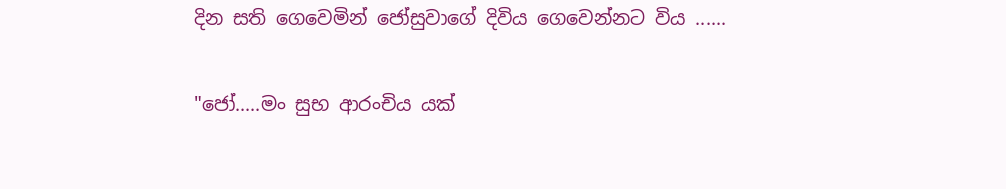දින සති ගෙවෙමින් ජෝසුවාගේ දිවිය ගෙවෙන්නට විය ......

"ජෝ.....මං සුභ ආරංචිය යක්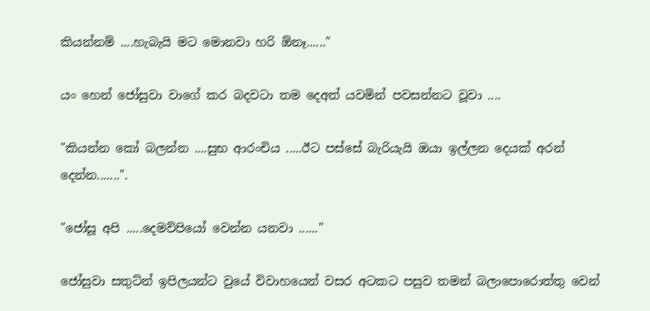කියන්නම් ....හැබැයි මට මොනවා හරි ඕනෑ......"

යං හෙන් ජෝසුවා වාගේ කර බදවටා තම දෙඅත් යවමින් පවසන්නට වූවා ....

"කියන්න කෝ බලන්න ....සුභ ආරංචිය .....ඊට පස්සේ බැරියැයි ඔයා ඉල්ලන දෙයක් අරන් දෙන්න.......".

"ජෝසූ අපි .....දෙමව්පියෝ වෙන්න යනවා ......"

ජෝසුවා සතුට්න් ඉපිලයන්ට වුයේ විවාහයෙන් වසර අටකට පසුව තමන් බලාපොරොත්තු වෙන්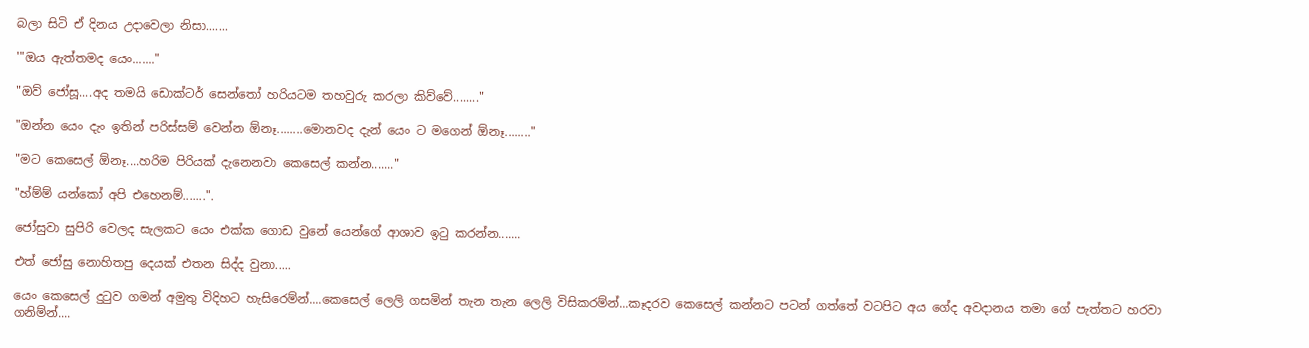බලා සිටි ඒ දිනය උදාවෙලා නිසා.......

'"ඔය ඇත්තමද යෙං......."

"ඔව් ජෝසූ....අද තමයි ඩොක්ටර් සෙන්තෝ හරියටම තහවුරු කරලා කිව්වේ........"

"ඔන්න යෙං දැං ඉතින් පරිස්සම් වෙන්න ඕනෑ........මොනවද දැන් යෙං ට මගෙන් ඕනෑ........"

"මට කෙසෙල් ඕනෑ....හරිම පිරියක් දැනෙනවා කෙසෙල් කන්න......."

"හ්ම්ම් යන්කෝ අපි එහෙනම්.......".

ජෝසුවා සුපිරි වෙලද සැලකට යෙං එක්ක ගොඩ වුනේ යෙන්ගේ ආශාව ඉටු කරන්න.......

එත් ජෝසු නොහිතපු දෙයක් එතන සිද්ද වුනා.....

යෙං කෙසෙල් දුටුව ගමන් අමුතු විදිහට හැසිරෙම්න්....කෙසෙල් ලෙලි ගසමින් තැන තැන ලෙලි විසිකරම්න්...කෑදරව කෙසෙල් කන්නට පටන් ගත්තේ වටපිට අය ගේද අවදානය තමා ගේ පැත්තට හරවා ගනිම්න්....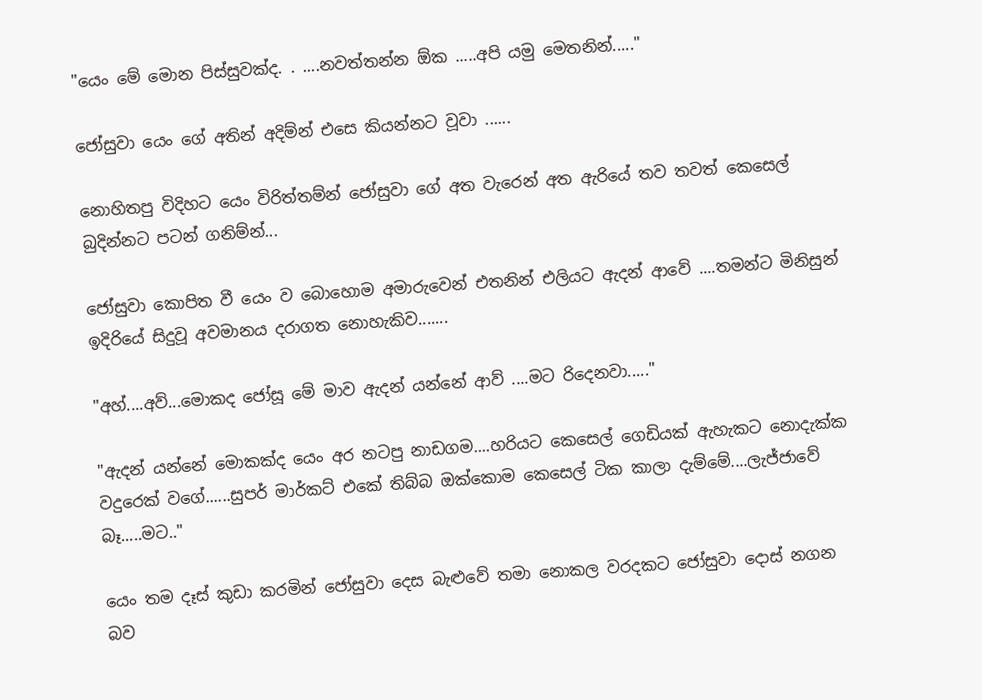"යෙං මේ මොන පිස්සුවක්ද. . ....නවත්තන්න ඕක .....අපි යමු මෙතනින්....."

ජෝසුවා යෙං ගේ අතින් අදිම්න් එසෙ කියන්නට වූවා ......

නොහිතපු විදිහට යෙං විරිත්තම්න් ජෝසුවා ගේ අත වැරෙන් අත ඇරියේ තව තවත් කෙසෙල් බුදින්නට පටන් ගනිම්න්...

ජෝසුවා කොපිත වී යෙං ව බොහොම අමාරුවෙන් එතනින් එලියට ඇදන් ආවේ ....තමන්ට මිනිසුන් ඉදිරියේ සිදුවූ අවමානය දරාගත නොහැකිව.......

"අහ්....අව්...මොකද ජෝසූ මේ මාව ඇදන් යන්නේ ආව් ....මට රිදෙනවා....."

"ඇදන් යන්නේ මොකක්ද යෙං අර නටපු නාඩගම....හරියට කෙසෙල් ගෙඩියක් ඇහැකට නොදැක්ක වදුරෙක් වගේ......සුපර් මාර්කට් එකේ තිබ්බ ඔක්කොම කෙසෙල් ටික කාලා දැම්මේ....ලැජ්ජාවේ බෑ.....මට.."

යෙං තම දෑස් කුඩා කරමින් ජෝසුවා දෙස බැළුවේ තමා නොකල වරදකට ජෝසුවා දොස් නගන බව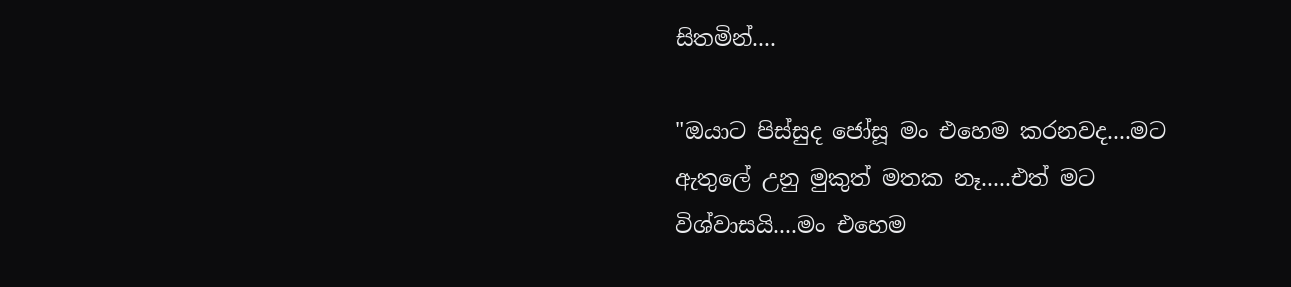සිතමින්....

"ඔයාට පිස්සුද ජෝසූ මං එහෙම කරනවද....මට ඇතුලේ උනු මුකුත් මතක නෑ.....එත් මට විශ්වාසයි....මං එහෙම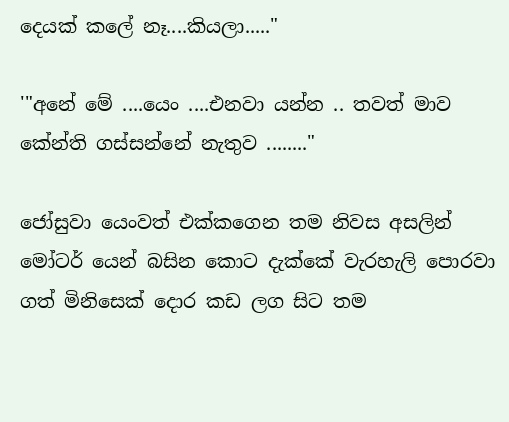දෙයක් කලේ නෑ....කියලා....."

'"අනේ මේ ....යෙං ....එනවා යන්න .. තවත් මාව කේන්ති ගස්සන්නේ නැතුව ........"

ජෝසුවා යෙංවත් එක්කගෙන තම නිවස අසලින් මෝටර් යෙන් බසින කොට දැක්කේ වැරහැලි පොරවා ගත් මිනිසෙක් දොර කඩ ලග සිට තම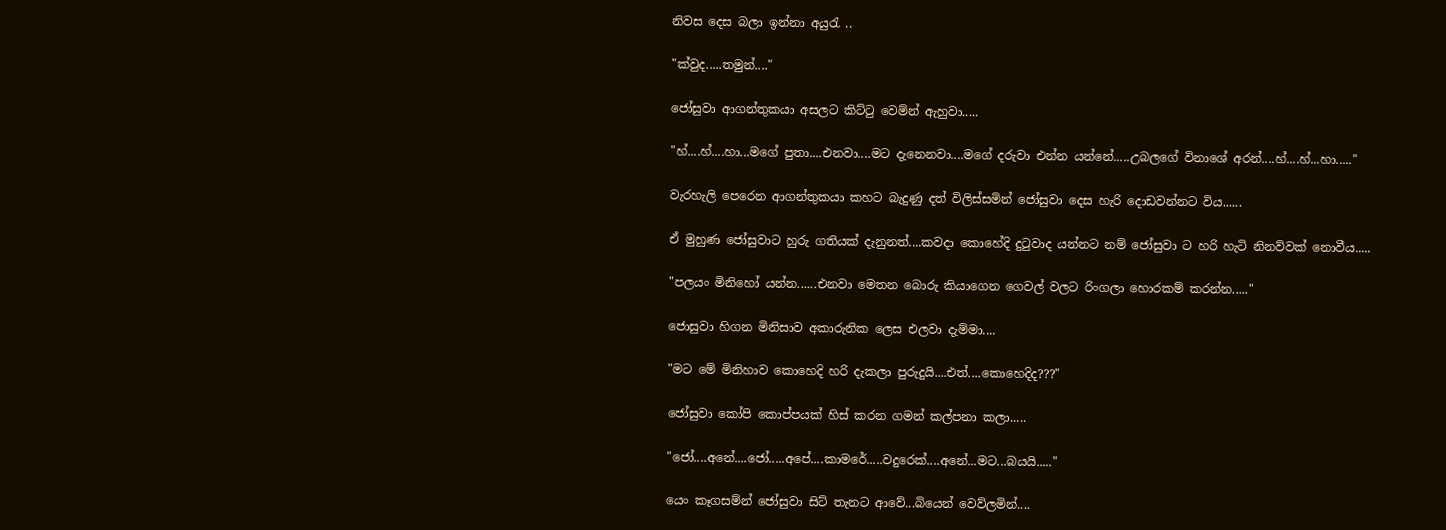නිවස දෙස බලා ඉන්නා අයුරැ ..

"ක්වුද.....තමුන්...."

ජෝසුවා ආගන්තුකයා අසලට කිට්ටු වෙම්න් ඇහුවා.....

"හ්....හ්....හා...මගේ පුතා....එනවා....මට දැනෙනවා....මගේ දරුවා එන්න යන්නේ.....උබලගේ විනාශේ අරන්....හ්....හ්...හා....."

වැරහැලි පෙරෙන ආගන්තුකයා කහට බැදුණු දත් විලිස්සමින් ජෝසුවා දෙස හැරි දොඩවන්නට විය......

ඒ මුහුණ ජෝසුවාට හුරු ගතියක් දැනුනත්....කවදා කොහේදි දුටුවාද යන්නට නම් ජෝසුවා ට හරි හැටි නිනව්වක් නොවීය.....

"පලයං මිනිහෝ යන්න......එනවා මෙතන බොරු කියාගෙන ගෙවල් වලට රිංගලා හොරකම් කරන්න....."

ජොසුවා හිගන මිනිසාව අකාරුනික ලෙස එලවා දැම්මා....

"මට මේ මිනිහාව කොහෙදි හරි දැකලා පුරුදුයි....එත්....කොහෙදිද???"

ජෝසුවා කෝපි කොප්පයක් හිස් කරන ගමන් කල්පනා කලා.....

"ජෝ....අනේ....ජෝ.....අපේ....කාමරේ.....වදුරෙක්....අනේ...මට...බයයි....."

යෙං කෑගසම්න් ජෝසුවා සිට් තැනට ආවේ...බියෙන් වෙව්ලමින්....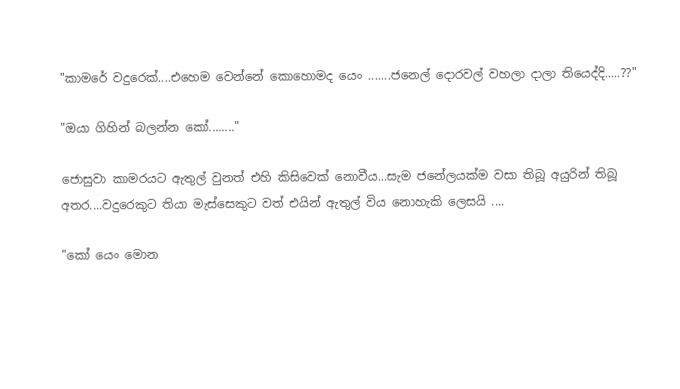"කාමරේ වදුරෙක්....එහෙම වෙන්නේ කොහොමද යෙං .......ජනෙල් දොරවල් වහලා දාලා තියෙද්දි.....??"

"ඔයා ගිහින් බලන්න කෝ........"

ජොසුවා කාමරයට ඇතුල් වුනත් එහි කිසිවෙක් නොවීය...සැම ජනේලයක්ම වසා තිබූ අයුරින් තිබූ අතර....වදුරෙකුට තියා මැස්සෙකුට වත් එයින් ඇතුල් විය නොහැකි ලෙසයි ....

"කෝ යෙං මොන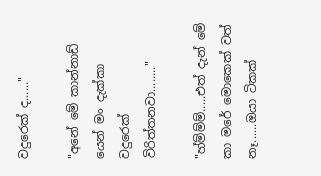වදුරෙක් ද......"

"අනේ මේ කාන්නාඩ් යෙන් මං දැක්කා වදුරෙක් විරිත්තනවා........"

"හ්ම්ම්ම්.....එත් දැන් මේ කා මරේ මොකෙක් වත් නෑ......ඔයා ටිකක්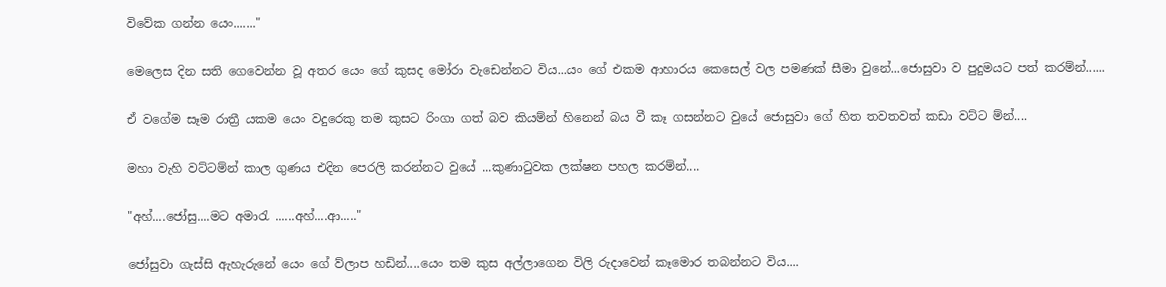විවේක ගන්න යෙං......."

මෙලෙස දින සති ගෙවෙන්න වූ අතර යෙං ගේ කුසද මෝරා වැඩෙන්නට විය...යං ගේ එකම ආහාරය කෙසෙල් වල පමණක් සීමා වුනේ...ජොසුවා ව පුදුමයට පත් කරම්න්......

ඒ වගේම සෑම රාත්‍රී යකම යෙං වදුරෙකු තම කුසට රිංගා ගත් බව කියම්න් හිනෙන් බය වී කෑ ගසන්නට වුයේ ජොසුවා ගේ හිත තවතවත් කඩා වට්ට ම්න්....

මහා වැහි වට්ටම්න් කාල ගුණය එදින පෙරලි කරන්නට වුයේ ...කුණාටුවක ලක්ෂන පහල කරම්න්....

"අහ්....ජෝසු....මට අමාරැ ......අහ්....ආ....."

ජෝසුවා ගැස්සි ඇහැරුනේ යෙං ගේ ව්ලාප හඩින්....යෙං තම කුස අල්ලාගෙන විලි රුදාවෙන් කෑමොර තබන්නට විය....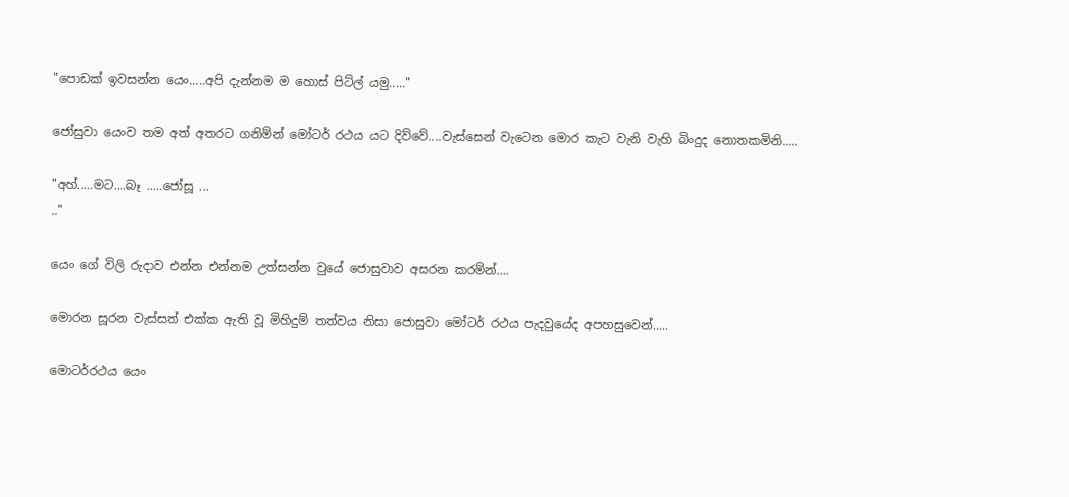"පොඩක් ඉවසන්න යෙං.....අපි දැන්නම ම හොස් පිට්ල් යමු....."

ජෝසුවා යෙංව තම අත් අතරට ගනිම්න් මෝටර් රථය යට දිව්වේ....වැස්සෙන් වැටෙන මොර කැට වැනි වැහි බිංදුද නොතකමිනි.....

"අහ්.....මට....බෑ .....ජෝසූ ...
.."

යෙං ගේ විලි රුදාව එන්න එන්නම උත්සන්න වුයේ ජොසුවාව අසරන කරම්න්....

මොරන සූරන වැස්සත් එක්ක ඇති වූ මිහිදුම් තත්වය නිසා ජොසුවා මෝටර් රථය පැදවුයේද අපහසුවෙන්.....

මොටර්රථය යෙං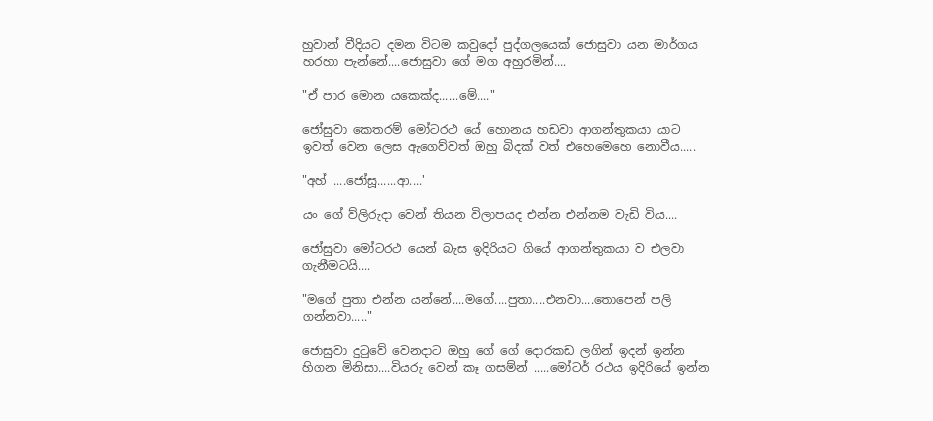හුවාන් වීදියට දමන විටම කවුදෝ පුද්ගලයෙක් ජොසුවා යන මාර්ගය හරහා පැන්නේ....ජොසුවා ගේ මග අහුරමින්....

"ඒ පාර මොන යකෙක්ද......මේ...."

ජෝසුවා කෙතරම් මෝටරථ යේ හොනය හඩවා ආගන්තුකයා යාට ඉවත් වෙන ලෙස ඇගෙව්වත් ඔහු බිදක් වත් එහෙමෙහෙ නොවීය.....

"අහ් ....ජෝසූ......ආ....'

යං ගේ ව්ලිරුදා වෙන් තියන විලාපයද එන්න එන්නම වැඩි විය....

ජෝසුවා මෝටරථ යෙන් බැස ඉදිරියට ගියේ ආගන්තුකයා ව එලවා ගැනීමටයි....

"මගේ පුතා එන්න යන්නේ....මගේ....පුතා....එනවා....තොපෙන් පලි ගන්නවා....."

ජොසුවා දුටුවේ වෙනදාට ඔහු ගේ ගේ දොරකඩ ලගින් ඉදන් ඉන්න හිගන මිනිසා....වියරු වෙන් කෑ ගසම්න් .....මෝටර් රථය ඉදිරියේ ඉන්න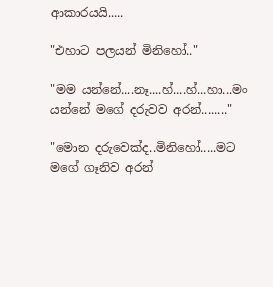ආකාරයයි.....

"එහාට පලයන් මිනිහෝ.."

"මම යන්නේ....නෑ....හ්....හ්...හා...මං යන්නේ මගේ දරුවව අරන්........"

"මොන දරුවෙක්ද..මිනිහෝ.....මට මගේ ගෑනිව අරන්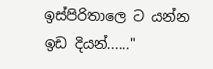ඉස්පිරිතාලෙ ට යන්න ඉඩ දියන්......"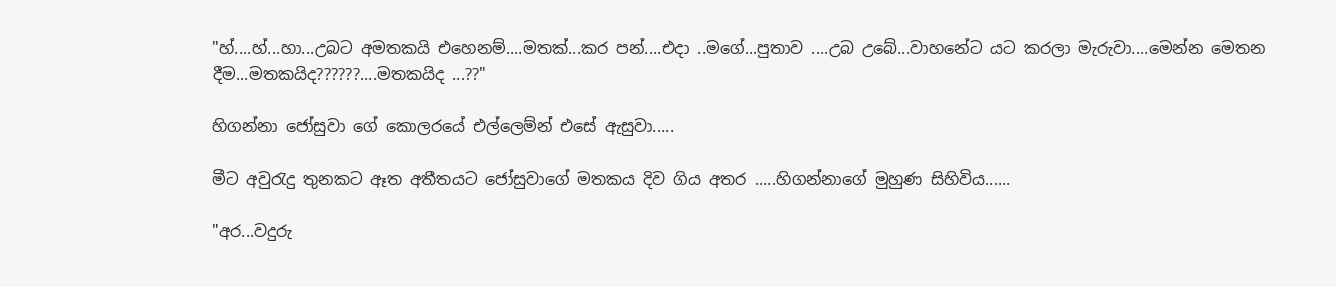"හ්....හ්...හා...උබට අමතකයි එහෙනම්....මතක්...කර පන්....එදා ..මගේ...පුතාව ....උබ උබේ...වාහනේට යට කරලා මැරුවා....මෙන්න මෙතන දීම...මතකයිද??????....මතකයිද ...??"

හිගන්නා ජෝසුවා ගේ කොලරයේ එල්ලෙම්න් එසේ ඇසුවා.....

මීට අවුරැදු තුනකට ඈත අතීතයට ජෝසුවාගේ මතකය දිව ගිය අතර .....හිගන්නාගේ මුහුණ සිහිවිය......

"අර...වදුරු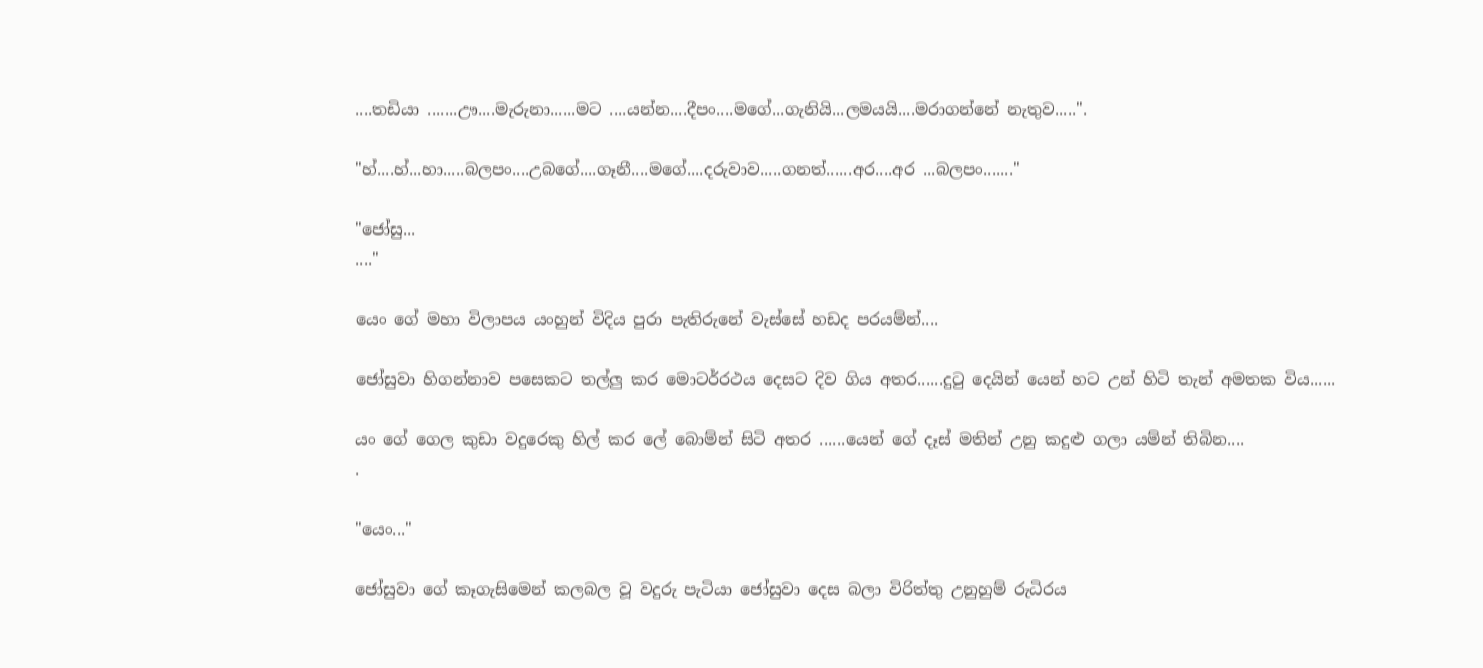....තඩියා .......ඌ....මැරුනා......මට ....යන්න....දීපං....මගේ...ගැනියි...ලමයයි....මරාගන්නේ නැතුව.....".

"හ්....හ්...හා.....බලපං....උබගේ....ගෑනී....මගේ....දරුවාව.....ගනත්......අර....අර ...බලපං......."

"ජෝසු...
...."

යෙං ගේ මහා විලාපය යංහුන් විදිය පුරා පැතිරුනේ වැස්සේ හඩද පරයම්න්....

ජෝසුවා හිගන්නාව පසෙකට තල්ලු කර මොටර්රථය දෙසට දිව ගිය අතර......දුටු දෙයින්‍ යෙන් හට උන් හිටි තැන් අමතක විය......

යං ගේ ගෙල කුඩා වදුරෙකු හිල් කර ලේ බොම්න් සිටි අතර ......යෙන් ගේ දෑස් මතින් උනු කදුළු ගලා යම්න් තිබින....
.

"යෙං..."

ජෝසුවා ගේ කෑගැසිමෙන් කලබල වූ වදුරු පැටියා ජෝසුවා දෙස බලා විරිත්තු උනුහුම් රුධිරය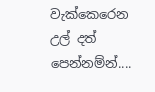වැක්කෙරෙන උල් දත් පෙන්නම්න්....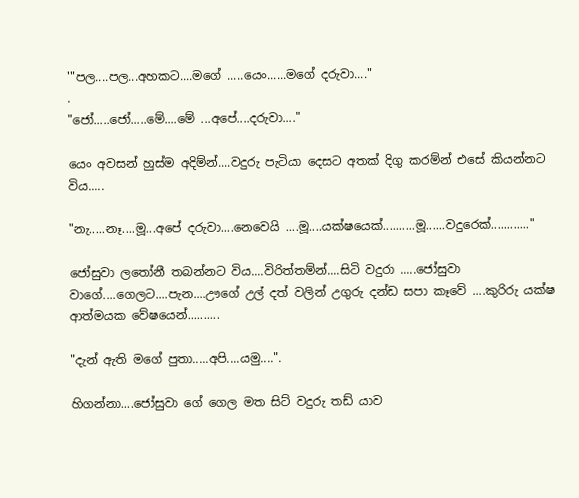'"පල....පල...අහකට....මගේ .....යෙං......මගේ දරුවා...."
.
"ජෝ.....ජෝ.....මේ....මේ ...අපේ....දරුවා...."

යෙං අවසන් හුස්ම අදිම්න්....වදුරු පැටියා දෙසට අතක් දිගු කරම්න් එසේ කියන්නට විය.....

"නැ.....නෑ....මූ...අපේ දරුවා....නෙවෙයි ....මූ....යක්ෂයෙක්..........මූ......වදුරෙක්............"

ජෝසුවා ලතෝනී තබන්නට විය....විරිත්තම්න්....සිටි වදුරා .....ජෝසුවා වාගේ....ගෙලට....පැන....ඌගේ උල් දත් වලින් උගුරු දන්ඩ සපා කෑවේ ....කුරිරු යක්ෂ ආත්මයක වේෂයෙන්..........

"දැන් ඇති මගේ පුතා.....අපි....යමු....".

හිගන්නා....ජෝසුවා ගේ ගෙල මත සිට් වදුරු තඩ් යාව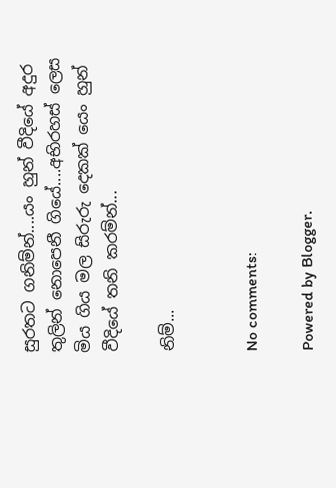සුරතට ගනිම්න්....යං හුන් වීදියේ අදුර තුලින් නොපෙනී ගියේ....අභිරහස් ලෙස මිය ගිය මල සිරුරු දෙකක් යෙං හුන් වීදියේ තනි කරම්න්...

නිම්...


No comments:

Powered by Blogger.